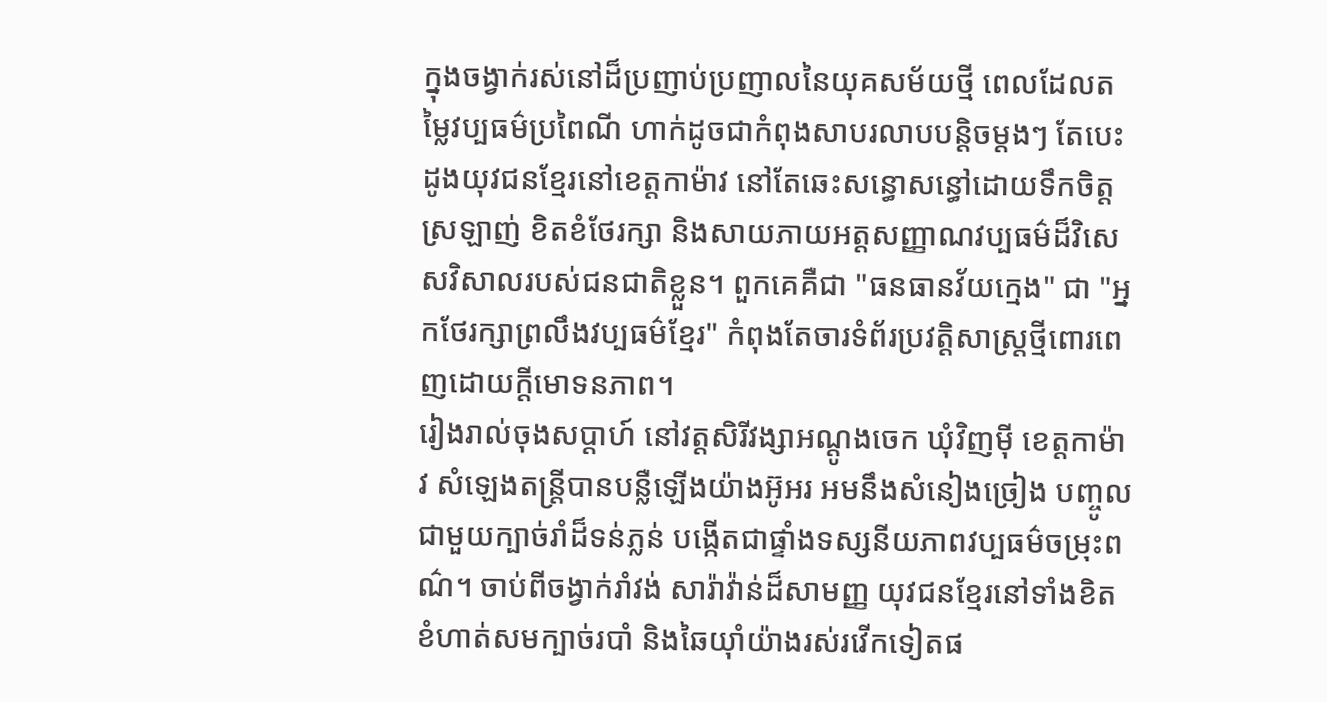ក្នុងចង្វាក់រស់នៅដ៏ប្រញាប់ប្រញាលនៃយុគសម័យថ្មី ពេលដែលតម្លៃវប្បធម៌ប្រពៃណី ហាក់ដូចជាកំពុងសាបរលាបបន្តិចម្តងៗ តែបេះដូងយុវជនខ្មែរនៅខេត្តកាម៉ាវ នៅតែឆេះសន្ធោសន្ធៅដោយទឹកចិត្តស្រឡាញ់ ខិតខំថែរក្សា និងសាយភាយអត្តសញ្ញាណវប្បធម៌ដ៏វិសេសវិសាលរបស់ជនជាតិខ្លួន។ ពួកគេគឺជា "ធនធានវ័យក្មេង" ជា "អ្នកថែរក្សាព្រលឹងវប្បធម៌ខ្មែរ" កំពុងតែចារទំព័រប្រវត្តិសាស្ត្រថ្មីពោរពេញដោយក្តីមោទនភាព។
រៀងរាល់ចុងសប្តាហ៍ នៅវត្តសិរីវង្សាអណ្តូងចេក ឃុំវិញម៉ី ខេត្តកាម៉ាវ សំឡេងតន្ត្រីបានបន្លឺឡើងយ៉ាងអ៊ូអរ អមនឹងសំនៀងច្រៀង បញ្ចូលជាមួយក្បាច់រាំដ៏ទន់ភ្លន់ បង្កើតជាផ្ទាំងទស្សនីយភាពវប្បធម៌ចម្រុះពណ៌។ ចាប់ពីចង្វាក់រាំវង់ សារ៉ាវ៉ាន់ដ៏សាមញ្ញ យុវជនខ្មែរនៅទាំងខិតខំហាត់សមក្បាច់របាំ និងឆៃយ៉ាំយ៉ាងរស់រវើកទៀតផ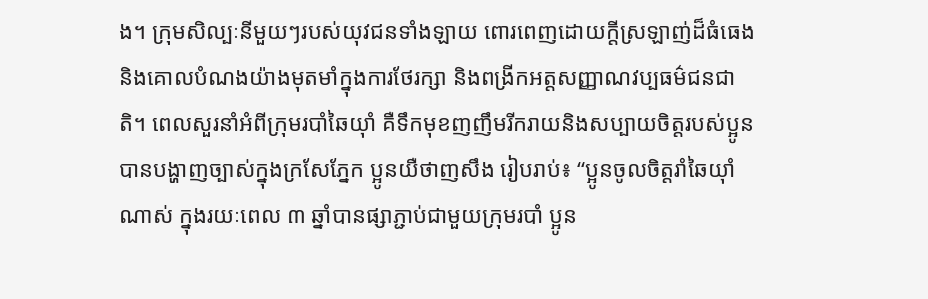ង។ ក្រុមសិល្បៈនីមួយៗរបស់យុវជនទាំងឡាយ ពោរពេញដោយក្ដីស្រឡាញ់ដ៏ធំធេង និងគោលបំណងយ៉ាងមុតមាំក្នុងការថែរក្សា និងពង្រីកអត្តសញ្ញាណវប្បធម៌ជនជាតិ។ ពេលសួរនាំអំពីក្រុមរបាំឆៃយ៉ាំ គឺទឹកមុខញញឹមរីករាយនិងសប្បាយចិត្តរបស់ប្អូនបានបង្ហាញច្បាស់ក្នុងក្រសែភ្នែក ប្អូនយឺថាញសឹង រៀបរាប់៖ “ប្អូនចូលចិត្តរាំឆៃយ៉ាំណាស់ ក្នុងរយៈពេល ៣ ឆ្នាំបានផ្សាភ្ជាប់ជាមួយក្រុមរបាំ ប្អូន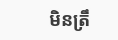មិនត្រឹ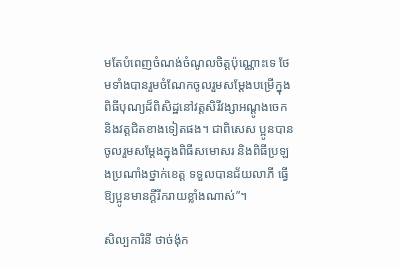មតែបំពេញចំណង់ចំណូលចិត្តប៉ុណ្ណោះទេ ថែមទាំងបានរួមចំណែកចូលរួមសម្តែងបម្រើក្នុងពិធីបុណ្យដ៏ពិសិដ្ឋនៅវត្តសិរីវង្សាអណ្តូងចេក និងវត្តជិតខាងទៀតផង។ ជាពិសេស ប្អូនបានចូលរួមសម្តែងក្នុងពិធីសមោសរ និងពិធីប្រឡងប្រណាំងថ្នាក់ខេត្ត ទទួលបានជ័យលាភី ធ្វើឱ្យប្អូនមានក្តីរីករាយខ្លាំងណាស់”។

សិល្បការិនី ថាច់ង៉ុក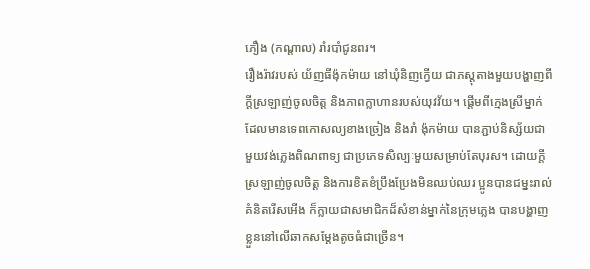ភឿង (កណ្តាល) រាំរបាំជូនពរ។
រឿងរ៉ាវរបស់ យ័ញធីង៉ុកម៉ាយ នៅឃុំនិញក្វើយ ជាភស្តុតាងមួយបង្ហាញពីក្ដីស្រឡាញ់ចូលចិត្ត និងភាពក្លាហានរបស់យុវវ័យ។ ផ្តើមពីក្មេងស្រីម្នាក់ដែលមានទេពកោសល្យខាងច្រៀង និងរាំ ង៉ុកម៉ាយ បានភ្ជាប់និស្ស័យជាមួយវង់ភ្លេងពិណពាទ្យ ជាប្រភេទសិល្បៈមួយសម្រាប់តែបុរស។ ដោយក្តីស្រឡាញ់ចូលចិត្ត និងការខិតខំប្រឹងប្រែងមិនឈប់ឈរ ប្អូនបានជម្នះរាល់គំនិតរើសអើង ក៏ក្លាយជាសមាជិកដ៏សំខាន់ម្នាក់នៃក្រុមភ្លេង បានបង្ហាញខ្លួននៅលើឆាកសម្តែងតូចធំជាច្រើន។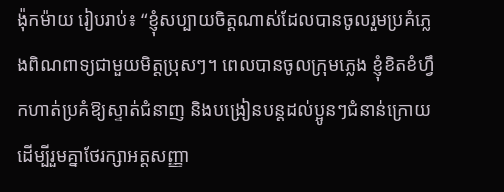ង៉ុកម៉ាយ រៀបរាប់៖ “ខ្ញុំសប្បាយចិត្តណាស់ដែលបានចូលរួមប្រគំភ្លេងពិណពាទ្យជាមួយមិត្តប្រុសៗ។ ពេលបានចូលក្រុមភ្លេង ខ្ញុំខិតខំហ្វឹកហាត់ប្រគំឱ្យស្ទាត់ជំនាញ និងបង្រៀនបន្តដល់ប្អូនៗជំនាន់ក្រោយ ដើម្បីរួមគ្នាថែរក្សាអត្តសញ្ញា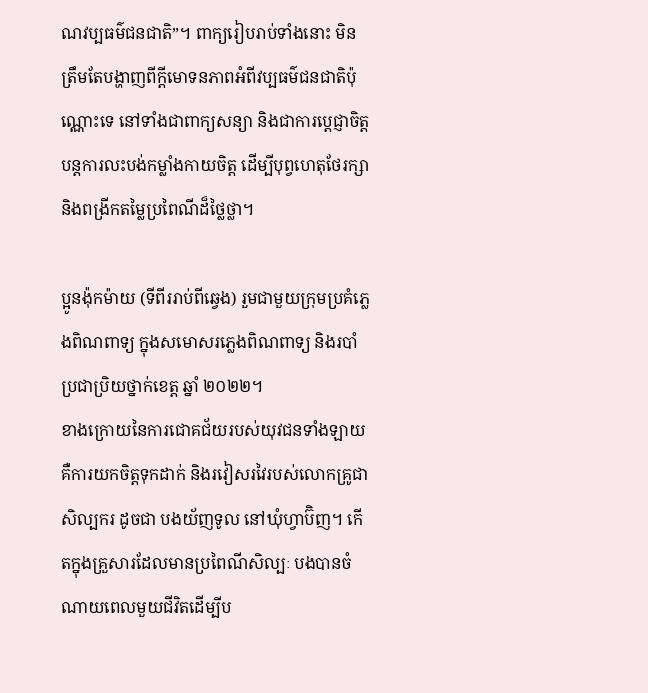ណវប្បធម៌ជនជាតិ”។ ពាក្យរៀបរាប់ទាំងនោះ មិនត្រឹមតែបង្ហាញពីក្តីមោទនភាពអំពីវប្បធម៌ជនជាតិប៉ុណ្ណោះទេ នៅទាំងជាពាក្យសន្យា និងជាការប្តេជ្ញាចិត្តបន្តការលះបង់កម្លាំងកាយចិត្ត ដើម្បីបុព្វហេតុថែរក្សា និងពង្រីកតម្លៃប្រពៃណីដ៏ថ្លៃថ្លា។

ប្អូនង៉ុកម៉ាយ (ទីពីររាប់ពីឆ្វេង) រួមជាមួយក្រុមប្រគំភ្លេងពិណពាទ្យ ក្នុងសមោសរភ្លេងពិណពាទ្យ និងរបាំប្រជាប្រិយថ្នាក់ខេត្ត ឆ្នាំ ២០២២។
ខាងក្រោយនៃការជោគជ័យរបស់យុវជនទាំងឡាយ គឺការយកចិត្តទុកដាក់ និងរវៀសរវៃរបស់លោកគ្រូជាសិល្បករ ដូចជា បងយ័ញទូល នៅឃុំហ្វាប៊ិញ។ កើតក្នុងគ្រួសារដែលមានប្រពៃណីសិល្បៈ បងបានចំណាយពេលមួយជីវិតដើម្បីប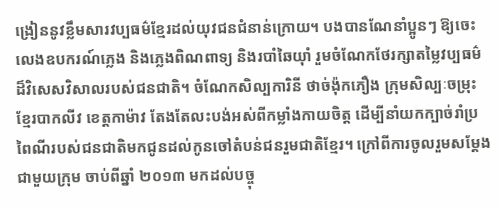ង្រៀននូវខ្លឹមសារវប្បធម៌ខ្មែរដល់យុវជនជំនាន់ក្រោយ។ បងបានណែនាំប្អូនៗ ឱ្យចេះលេងឧបករណ៍ភ្លេង និងភ្លេងពិណពាទ្យ និងរបាំឆៃយ៉ាំ រួមចំណែកថែរក្សាតម្លៃវប្បធម៌ដ៏វិសេសវិសាលរបស់ជនជាតិ។ ចំណែកសិល្បការិនី ថាច់ង៉ុកភឿង ក្រុមសិល្បៈចម្រុះខ្មែរបាកលីវ ខេត្តកាម៉ាវ តែងតែលះបង់អស់ពីកម្លាំងកាយចិត្ត ដើម្បីនាំយកក្បាច់រាំប្រពៃណីរបស់ជនជាតិមកជូនដល់កូនចៅតំបន់ជនរួមជាតិខ្មែរ។ ក្រៅពីការចូលរួមសម្តែងជាមួយក្រុម ចាប់ពីឆ្នាំ ២០១៣ មកដល់បច្ចុ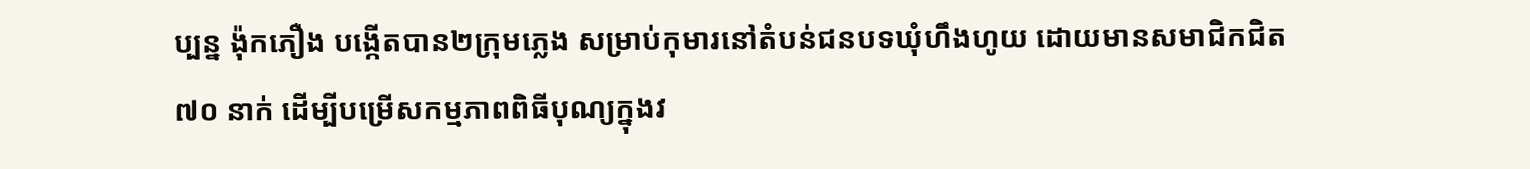ប្បន្ន ង៉ុកភឿង បង្កើតបាន២ក្រុមភ្លេង សម្រាប់កុមារនៅតំបន់ជនបទឃុំហឹងហូយ ដោយមានសមាជិកជិត ៧០ នាក់ ដើម្បីបម្រើសកម្មភាពពិធីបុណ្យក្នុងវ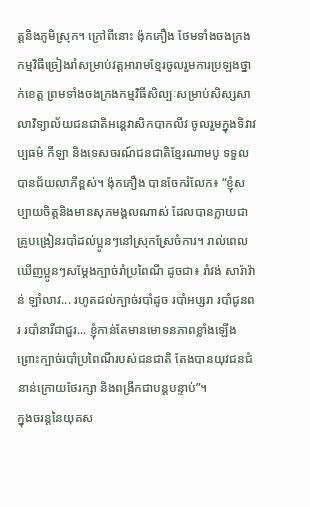ត្តនិងភូមិស្រុក។ ក្រៅពីនោះ ង៉ុកភឿង ថែមទាំងចងក្រងកម្មវិធីច្រៀងរាំសម្រាប់វត្តអារាមខ្មែរចូលរួមការប្រឡងថ្នាក់ខេត្ត ព្រមទាំងចងក្រងកម្មវិធីសិល្បៈសម្រាប់សិស្សសាលាវិទ្យាល័យជនជាតិអន្តេវាសិកបាកលីវ ចូលរួមក្នុងទិវាវប្បធម៌ កីឡា និងទេសចរណ៍ជនជាតិខ្មែរណាមបូ ទទួលបានជ័យលាភីខ្ពស់។ ង៉ុកភឿង បានចែករំលែក៖ “ខ្ញុំសប្បាយចិត្តនិងមានសុភមង្គលណាស់ ដែលបានក្លាយជាគ្រូបង្រៀនរបាំដល់ប្អូនៗនៅស្រុកស្រែចំការ។ រាល់ពេលឃើញប្អូនៗសម្តែងក្បាច់រាំប្រពៃណី ដូចជា៖ រាំវង់ សារ៉ាវ៉ាន់ ឡាំលាវ... រហូតដល់ក្បាច់របាំដូច របាំអប្សរា របាំជូនពរ របាំនារីជាជួរ... ខ្ញុំកាន់តែមានមោទនភាពខ្លាំងឡើង ព្រោះក្បាច់របាំប្រពៃណីរបស់ជនជាតិ តែងបានយុវជនជំនាន់ក្រោយថែរក្សា និងពង្រីកជាបន្តបន្ទាប់”។
ក្នុងចរន្តនៃយុគស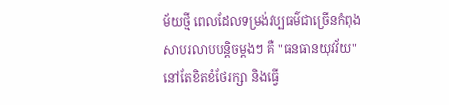ម័យថ្មី ពេលដែលទម្រង់វប្បធម៌ជាច្រើនកំពុងសាបរលាបបន្តិចម្តងៗ គឺ "ធនធានយុវវ័យ" នៅតែខិតខំថែរក្សា និងធ្វើ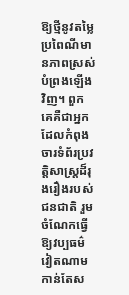ឱ្យថ្មីនូវតម្លៃប្រពៃណីមានភាពស្រស់បំព្រងឡើងវិញ។ ពួកគេគឺជាអ្នកដែលកំពុងចារទំព័រប្រវត្តិសាស្ត្រដ៏រុងរឿងរបស់ជនជាតិ រួមចំណែកធ្វើឱ្យវប្បធម៌វៀតណាមកាន់តែស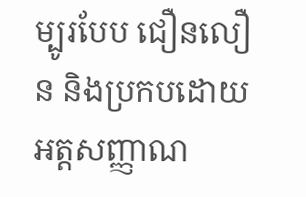ម្បូរបែប ជឿនលឿន និងប្រកបដោយអត្តសញ្ញាណ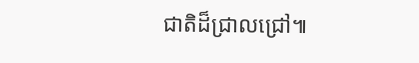ជាតិដ៏ជ្រាលជ្រៅ៕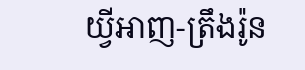យ្វីអាញ-ត្រឹងរ៉ូន